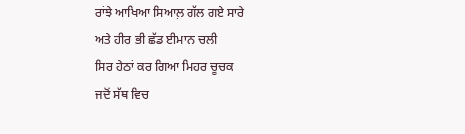ਰਾਂਝੇ ਆਖਿਆ ਸਿਆਲ਼ ਗੱਲ ਗਏ ਸਾਰੇ
ਅਤੇ ਹੀਰ ਭੀ ਛੱਡ ਈਮਾਨ ਚਲੀ
ਸਿਰ ਹੇਠਾਂ ਕਰ ਗਿਆ ਮਿਹਰ ਚੂਚਕ
ਜਦੋਂ ਸੱਥ ਵਿਚ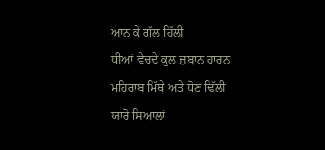ਆਨ ਕੇ ਗੱਲ ਹਿੱਲੀ
ਧੀਆਂ ਵੇਚਦੇ ਕੁਲ ਜ਼ਬਾਨ ਹਾਰਨ
ਮਹਿਰਾਬ ਮਿੱਥੇ ਅਤੇ ਧੋਣ ਢਿੱਲੀ
ਯਾਰੋ ਸਿਆਲਾਂ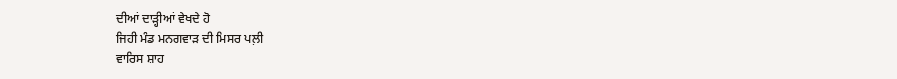ਦੀਆਂ ਦਾੜ੍ਹੀਆਂ ਵੇਖਦੇ ਹੋ
ਜਿਹੀ ਮੰਡ ਮਨਗਵਾੜ ਦੀ ਮਿਸਰ ਪਲ਼ੀ
ਵਾਰਿਸ ਸ਼ਾਹ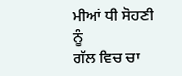ਮੀਆਂ ਧੀ ਸੋਹਣੀ ਨੂੰ
ਗੱਲ ਵਿਚ ਚਾ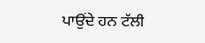ਪਾਉਂਦੇ ਹਨ ਟੱਲੀ